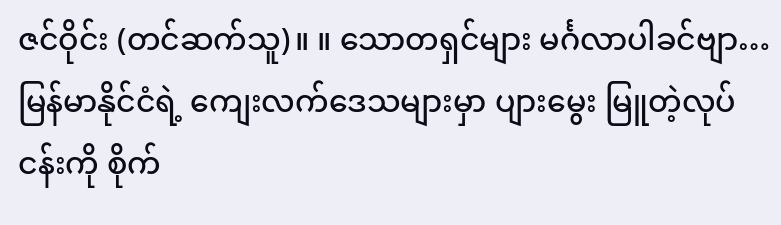ဇင်ဝိုင်း (တင်ဆက်သူ)။ ။ သောတရှင်များ မင်္ဂလာပါခင်ဗျာ…မြန်မာနိုင်ငံရဲ့ ကျေးလက်ဒေသများမှာ ပျားမွေး မြူတဲ့လုပ်ငန်းကို စိုက်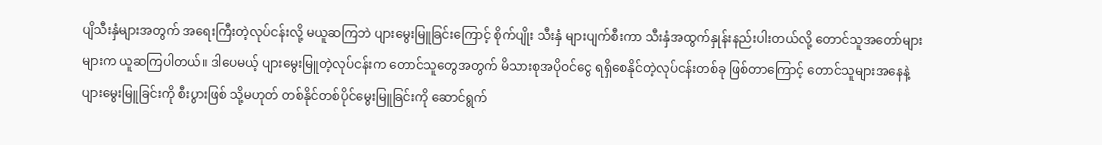ပျိသီးနှံများအတွက် အရေးကြီးတဲ့လုပ်ငန်းလို့ မယူဆကြဘဲ ပျားမွေးမြူခြင်းကြောင့် စိုက်ပျိုး သီးနှံ များပျက်စီးကာ သီးနှံအထွက်နှုန်းနည်းပါးတယ်လို့ တောင်သူအတော်များများက ယူဆကြပါတယ်။ ဒါပေမယ့် ပျားမွေးမြူတဲ့လုပ်ငန်းက တောင်သူတွေအတွက် မိသားစုအပိုဝင်ငွေ ရရှိစေနိုင်တဲ့လုပ်ငန်းတစ်ခု ဖြစ်တာကြောင့် တောင်သူများအနေနဲ့ ပျားမွေးမြူခြင်းကို စီးပွားဖြစ် သို့မဟုတ် တစ်နိုင်တစ်ပိုင်မွေးမြူခြင်းကို ဆောင်ရွက်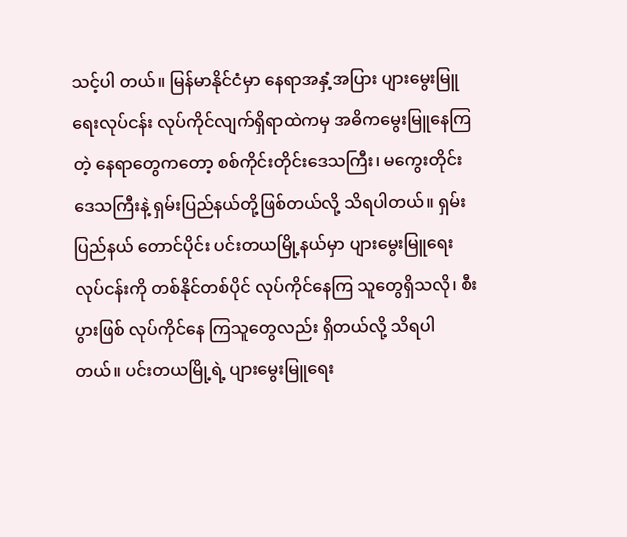သင့်ပါ တယ်။ မြန်မာနိုင်ငံမှာ နေရာအနှံ့အပြား ပျားမွေးမြူရေးလုပ်ငန်း လုပ်ကိုင်လျက်ရှိရာထဲကမှ အဓိကမွေးမြူနေကြတဲ့ နေရာတွေကတော့ စစ်ကိုင်းတိုင်းဒေသကြီး၊ မကွေးတိုင်းဒေသကြီးနဲ့ ရှမ်းပြည်နယ်တို့ဖြစ်တယ်လို့ သိရပါတယ်။ ရှမ်း ပြည်နယ် တောင်ပိုင်း ပင်းတယမြို့နယ်မှာ ပျားမွေးမြူရေးလုပ်ငန်းကို တစ်နိုင်တစ်ပိုင် လုပ်ကိုင်နေကြ သူတွေရှိသလို၊ စီးပွားဖြစ် လုပ်ကိုင်နေ ကြသူတွေလည်း ရှိတယ်လို့ သိရပါတယ်။ ပင်းတယမြို့ရဲ့ ပျားမွေးမြူရေး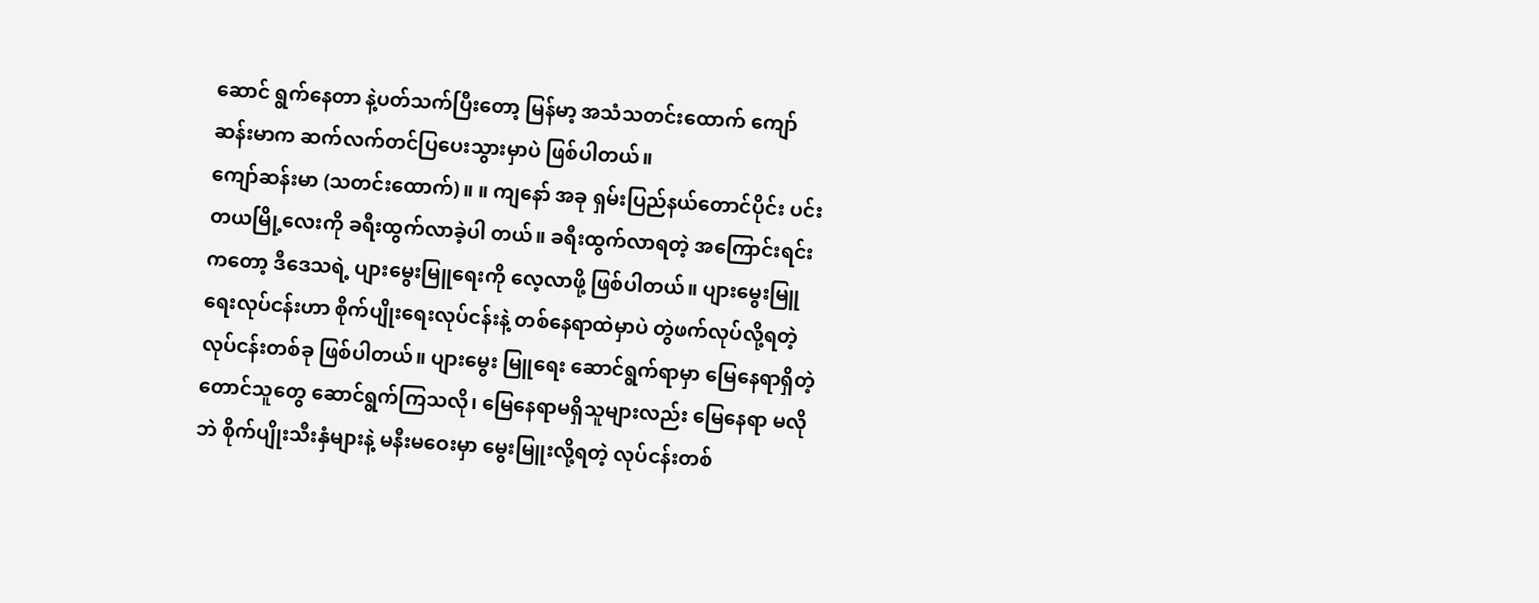ဆောင် ရွက်နေတာ နဲ့ပတ်သက်ပြီးတော့ မြန်မာ့ အသံသတင်းထောက် ကျော်ဆန်းမာက ဆက်လက်တင်ပြပေးသွားမှာပဲ ဖြစ်ပါတယ်။
ကျော်ဆန်းမာ (သတင်းထောက်)။ ။ ကျနော် အခု ရှမ်းပြည်နယ်တောင်ပိုင်း ပင်းတယမြို့လေးကို ခရီးထွက်လာခဲ့ပါ တယ်။ ခရီးထွက်လာရတဲ့ အကြောင်းရင်းကတော့ ဒီဒေသရဲ့ ပျားမွေးမြူရေးကို လေ့လာဖို့ ဖြစ်ပါတယ်။ ပျားမွေးမြူ ရေးလုပ်ငန်းဟာ စိုက်ပျိုးရေးလုပ်ငန်းနဲ့ တစ်နေရာထဲမှာပဲ တွဲဖက်လုပ်လို့ရတဲ့ လုပ်ငန်းတစ်ခု ဖြစ်ပါတယ်။ ပျားမွေး မြူရေး ဆောင်ရွက်ရာမှာ မြေနေရာရှိတဲ့ တောင်သူတွေ ဆောင်ရွက်ကြသလို၊ မြေနေရာမရှိသူများလည်း မြေနေရာ မလိုဘဲ စိုက်ပျိုးသီးနှံများနဲ့ မနီးမဝေးမှာ မွေးမြူးလို့ရတဲ့ လုပ်ငန်းတစ်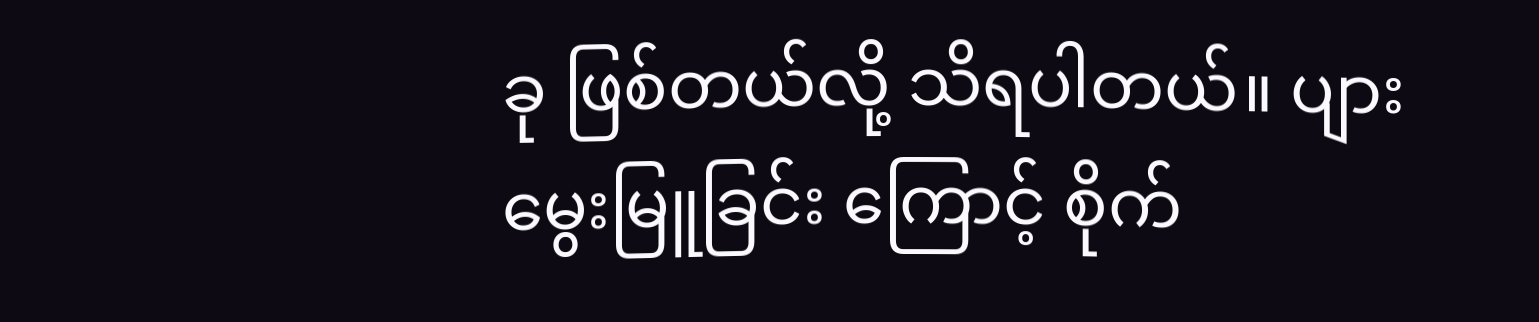ခု ဖြစ်တယ်လို့ သိရပါတယ်။ ပျားမွေးမြူခြင်း ကြောင့် စိုက်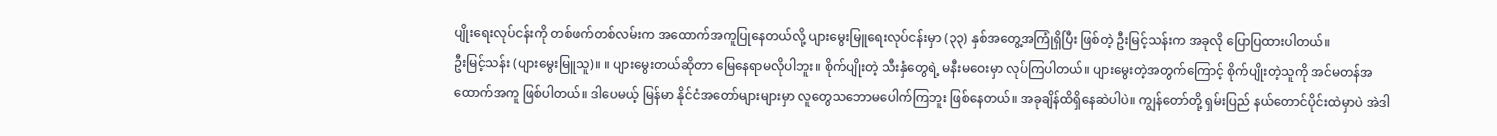ပျိုးရေးလုပ်ငန်းကို တစ်ဖက်တစ်လမ်းက အထောက်အကူပြုနေတယ်လို့ ပျားမွေးမြူရေးလုပ်ငန်းမှာ (၃၃) နှစ်အတွေ့အကြုံရှိပြီး ဖြစ်တဲ့ ဦးမြင့်သန်းက အခုလို ပြောပြထားပါတယ်။
ဦးမြင့်သန်း (ပျားမွေးမြူသူ)။ ။ ပျားမွေးတယ်ဆိုတာ မြေနေရာမလိုပါဘူး။ စိုက်ပျိုးတဲ့ သီးနှံတွေရဲ့ မနီးမဝေးမှာ လုပ်ကြပါတယ်။ ပျားမွေးတဲ့အတွက်ကြောင့် စိုက်ပျိုးတဲ့သူကို အင်မတန်အထောက်အကူ ဖြစ်ပါတယ်။ ဒါပေမယ့် မြန်မာ နိုင်ငံအတော်များများမှာ လူတွေသဘောမပေါက်ကြဘူး ဖြစ်နေတယ်။ အခုချိန်ထိရှိနေဆဲပါပဲ။ ကျွန်တော်တို့ ရှမ်းပြည် နယ်တောင်ပိုင်းထဲမှာပဲ အဲဒါ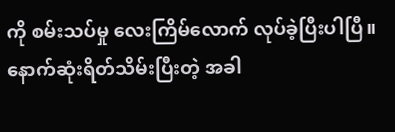ကို စမ်းသပ်မှု လေးကြိမ်လောက် လုပ်ခဲ့ပြီးပါပြီ။ နောက်ဆုံးရိတ်သိမ်းပြီးတဲ့ အခါ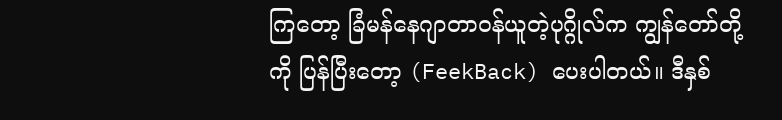ကြတော့ ခြံမန်နေဂျာတာဝန်ယူတဲ့ပုဂ္ဂိုလ်က ကျွန်တော်တို့ကို ပြန်ပြီးတော့ (FeekBack) ပေးပါတယ်။ ဒီနှစ်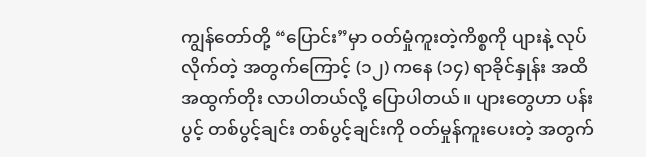ကျွန်တော်တို့ “ပြောင်း”မှာ ဝတ်မှုံကူးတဲ့ကိစ္စကို ပျားနဲ့ လုပ်လိုက်တဲ့ အတွက်ကြောင့် (၁၂) ကနေ (၁၄) ရာခိုင်နှုန်း အထိ အထွက်တိုး လာပါတယ်လို့ ပြောပါတယ်။ ပျားတွေဟာ ပန်းပွင့် တစ်ပွင့်ချင်း တစ်ပွင့်ချင်းကို ဝတ်မှုန်ကူးပေးတဲ့ အတွက်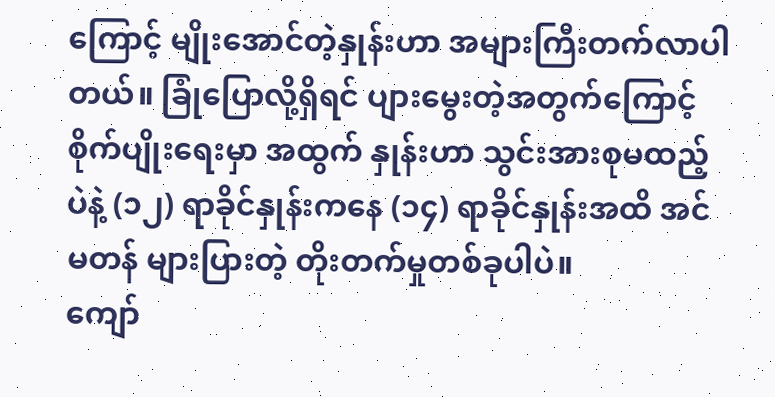ကြောင့် မျိုးအောင်တဲ့နှုန်းဟာ အများကြီးတက်လာပါတယ်။ ခြုံပြောလို့ရှိရင် ပျားမွေးတဲ့အတွက်ကြောင့် စိုက်ပျိုးရေးမှာ အထွက် နှုန်းဟာ သွင်းအားစုမထည့်ပဲနဲ့ (၁၂) ရာခိုင်နှုန်းကနေ (၁၄) ရာခိုင်နှုန်းအထိ အင်မတန် များပြားတဲ့ တိုးတက်မှုတစ်ခုပါပဲ။
ကျော်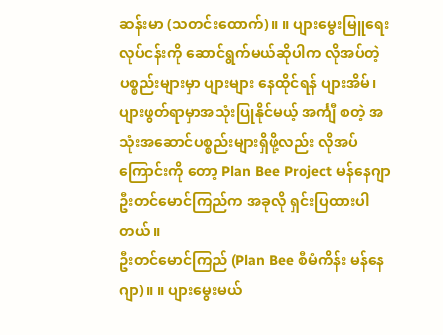ဆန်းမာ (သတင်းထောက်)။ ။ ပျားမွေးမြူရေးလုပ်ငန်းကို ဆောင်ရွက်မယ်ဆိုပါက လိုအပ်တဲ့ပစ္စည်းများမှာ ပျားများ နေထိုင်ရန် ပျားအိမ်၊ ပျားဖွတ်ရာမှာအသုံးပြုနိုင်မယ့် အင်္ကျီ စတဲ့ အသုံးအဆောင်ပစ္စည်းများရှိဖို့လည်း လိုအပ် ကြောင်းကို တော့ Plan Bee Project မန်နေဂျာ ဦးတင်မောင်ကြည်က အခုလို ရှင်းပြထားပါတယ်။
ဦးတင်မောင်ကြည် (Plan Bee စီမံကိန်း မန်နေဂျာ)။ ။ ပျားမွေးမယ်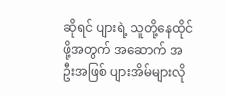ဆိုရင် ပျားရဲ့ သူတို့နေထိုင်ဖို့အတွက် အဆောက် အဦးအဖြစ် ပျားအိမ်များလို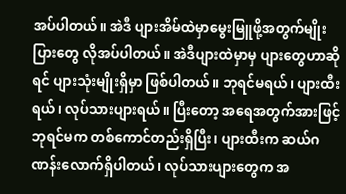အပ်ပါတယ်။ အဲဒီ ပျားအိမ်ထဲမှာမွေးမြူဖို့အတွက်မျိုးပြားတွေ လိုအပ်ပါတယ်။ အဲဒီပျားထဲမှာမှ ပျားတွေဟာဆိုရင် ပျားသုံးမျိုးရှိမှာ ဖြစ်ပါတယ်။ ဘုရင်မရယ်၊ ပျားထီးရယ်၊ လုပ်သားပျားရယ်။ ပြီးတော့ အရေအတွက်အားဖြင့် ဘုရင်မက တစ်ကောင်တည်းရှိပြီး၊ ပျားထီးက ဆယ်ဂဏန်းလောက်ရှိပါတယ်၊ လုပ်သားပျားတွေက အ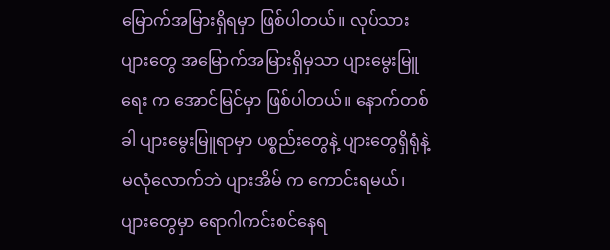မြောက်အမြားရှိရမှာ ဖြစ်ပါတယ်။ လုပ်သားပျားတွေ အမြောက်အမြားရှိမှသာ ပျားမွေးမြူရေး က အောင်မြင်မှာ ဖြစ်ပါတယ်။ နောက်တစ်ခါ ပျားမွေးမြူရာမှာ ပစ္စည်းတွေနဲ့ ပျားတွေရှိရုံနဲ့ မလုံလောက်ဘဲ ပျားအိမ် က ကောင်းရမယ်၊ ပျားတွေမှာ ရောဂါကင်းစင်နေရ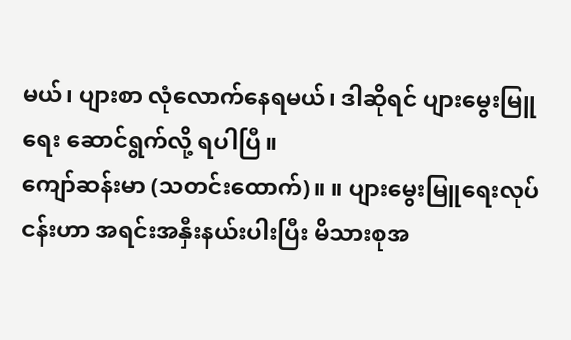မယ်၊ ပျားစာ လုံလောက်နေရမယ်၊ ဒါဆိုရင် ပျားမွေးမြူရေး ဆောင်ရွက်လို့ ရပါပြီ။
ကျော်ဆန်းမာ (သတင်းထောက်)။ ။ ပျားမွေးမြူရေးလုပ်ငန်းဟာ အရင်းအနှီးနယ်းပါးပြီး မိသားစုအ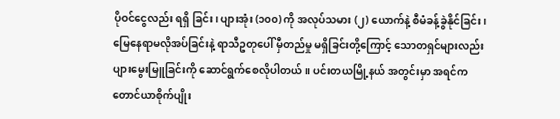ပိုဝင်ငွေလည်း ရရှိ ခြင်း၊ ပျားအုံး (၁၀၀) ကို အလုပ်သမား (၂) ယောက်နဲ့ စီမံခန့်ခွဲနိုင်ခြင်း၊ မြေနေရာမလိုအပ်ခြင်းနဲ့ ရာသီဥတုပေါ် မှီတည်မှု မရှိခြင်းတို့ကြောင့် သောတရှင်များလည်း ပျားမွေးမြူခြင်းကို ဆောင်ရွက်စေလိုပါတယ်။ ပင်းတယမြို့နယ် အတွင်းမှာ အရင်က တောင်ယာစိုက်ပျိုး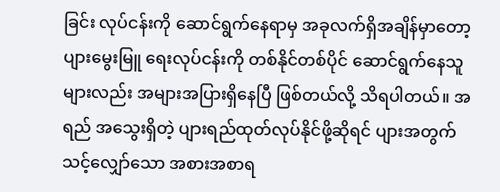ခြင်း လုပ်ငန်းကို ဆောင်ရွက်နေရာမှ အခုလက်ရှိအချိန်မှာတော့ ပျားမွေးမြူ ရေးလုပ်ငန်းကို တစ်နိုင်တစ်ပိုင် ဆောင်ရွက်နေသူများလည်း အများအပြားရှိနေပြီ ဖြစ်တယ်လို့ သိရပါတယ်။ အရည် အသွေးရှိတဲ့ ပျားရည်ထုတ်လုပ်နိုင်ဖို့ဆိုရင် ပျားအတွက် သင့်လျှော်သော အစားအစာရ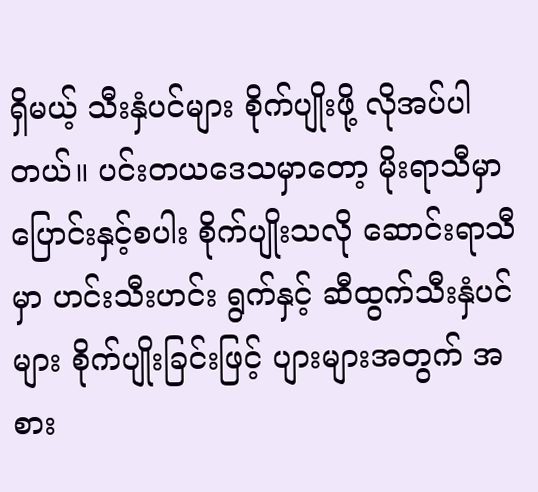ရှိမယ့် သီးနှံပင်များ စိုက်ပျိုးဖို့ လိုအပ်ပါတယ်။ ပင်းတယဒေသမှာတော့ မိုးရာသီမှာ ပြောင်းနှင့်စပါး စိုက်ပျိုးသလို ဆောင်းရာသီမှာ ဟင်းသီးဟင်း ရွက်နှင့် ဆီထွက်သီးနှံပင်များ စိုက်ပျိုးခြင်းဖြင့် ပျားများအတွက် အစား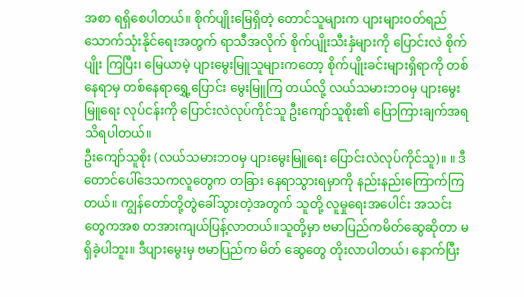အစာ ရရှိစေပါတယ်။ စိုက်ပျိုးမြေရှိတဲ့ တောင်သူများက ပျားများဝတ်ရည် သောက်သုံးနိုင်ရေးအတွက် ရာသီအလိုက် စိုက်ပျိုးသီးနှံများကို ပြောင်းလဲ စိုက်ပျိုး ကြပြီး၊ မြေယာမဲ့ ပျားမွေးမြူသူများကတော့ စိုက်ပျိုးခင်းများရှိရာကို တစ်နေရာမှ တစ်နေရာရွှေ့ပြောင်း မွေးမြူကြ တယ်လို့ လယ်သမားဘဝမှ ပျားမွေးမြူရေး လုပ်ငန်းကို ပြောင်းလဲလုပ်ကိုင်သူ ဦးကျော်သူစိုး၏ ပြောကြားချက်အရ သိရပါတယ်။
ဦးကျော်သူစိုး (လယ်သမားဘဝမှ ပျားမွေးမြူရေး ပြောင်းလဲလုပ်ကိုင်သူ)။ ။ ဒီ တောင်ပေါ်ဒေသကလူတွေက တခြား နေရာသွားရမှာကို နည်းနည်းကြောက်ကြတယ်။ ကျွန်တော်တို့တွဲခေါ်သွားတဲ့အတွက် သူတို့ လူမှုရေးအပေါင်း အသင်းတွေကအစ တအားကျယ်ပြန့်လာတယ်။သူတို့မှာ ဗမာပြည်ကမိတ်ဆွေဆိုတာ မရှိခဲ့ပါဘူး။ ဒီပျားမွေးမှ ဗမာပြည်က မိတ် ဆွေတွေ တိုးလာပါတယ်၊ နောက်ပြီး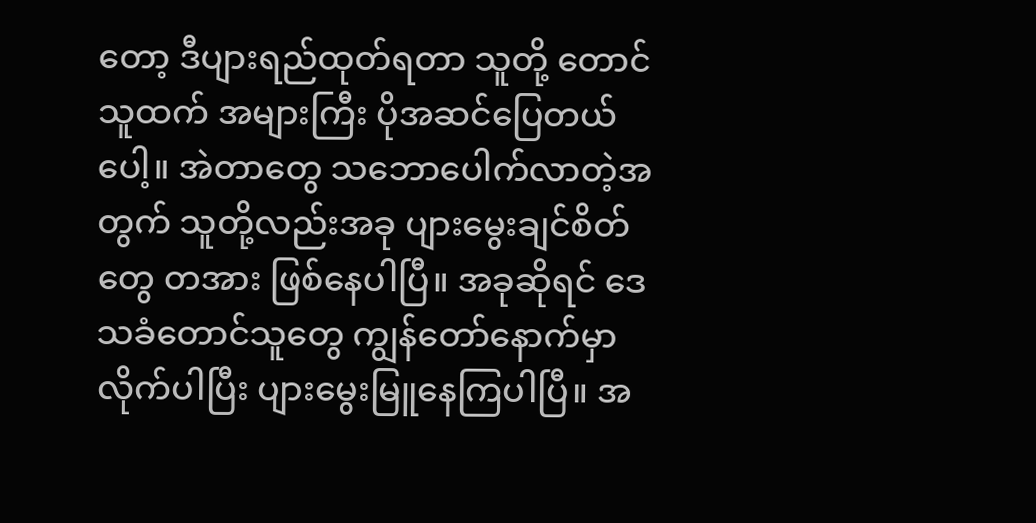တော့ ဒီပျားရည်ထုတ်ရတာ သူတို့ တောင်သူထက် အများကြီး ပိုအဆင်ပြေတယ် ပေါ့။ အဲတာတွေ သဘောပေါက်လာတဲ့အတွက် သူတို့လည်းအခု ပျားမွေးချင်စိတ်တွေ တအား ဖြစ်နေပါပြီ။ အခုဆိုရင် ဒေသခံတောင်သူတွေ ကျွန်တော်နောက်မှာ လိုက်ပါပြီး ပျားမွေးမြူနေကြပါပြီ။ အ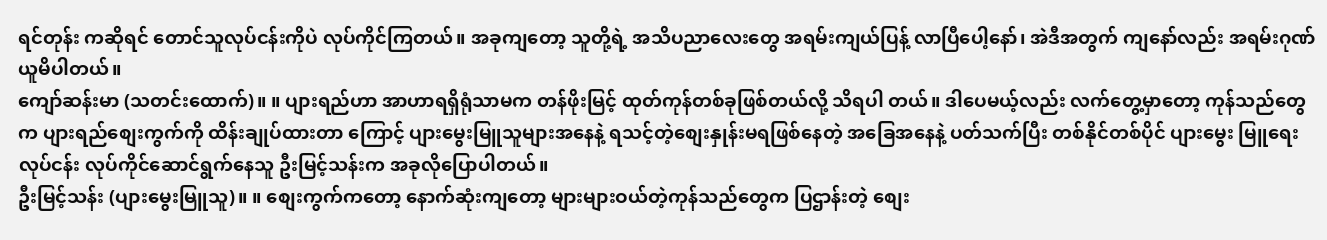ရင်တုန်း ကဆိုရင် တောင်သူလုပ်ငန်းကိုပဲ လုပ်ကိုင်ကြတယ်။ အခုကျတော့ သူတို့ရဲ့ အသိပညာလေးတွေ အရမ်းကျယ်ပြန့် လာပြီပေါ့နော်၊ အဲဒီအတွက် ကျနော်လည်း အရမ်းဂုဏ်ယူမိပါတယ်။
ကျော်ဆန်းမာ (သတင်းထောက်)။ ။ ပျားရည်ဟာ အာဟာရရှိရုံသာမက တန်ဖိုးမြင့် ထုတ်ကုန်တစ်ခုဖြစ်တယ်လို့ သိရပါ တယ်။ ဒါပေမယ့်လည်း လက်တွေ့မှာတော့ ကုန်သည်တွေက ပျားရည်စျေးကွက်ကို ထိန်းချုပ်ထားတာ ကြောင့် ပျားမွေးမြူသူများအနေနဲ့ ရသင့်တဲ့စျေးနှုန်းမရဖြစ်နေတဲ့ အခြေအနေနဲ့ ပတ်သက်ပြီး တစ်နိုင်တစ်ပိုင် ပျားမွေး မြူရေး လုပ်ငန်း လုပ်ကိုင်ဆောင်ရွက်နေသူ ဦးမြင့်သန်းက အခုလိုပြောပါတယ်။
ဦးမြင့်သန်း (ပျားမွေးမြူသူ)။ ။ စျေးကွက်ကတော့ နောက်ဆုံးကျတော့ များများဝယ်တဲ့ကုန်သည်တွေက ပြဌာန်းတဲ့ စျေး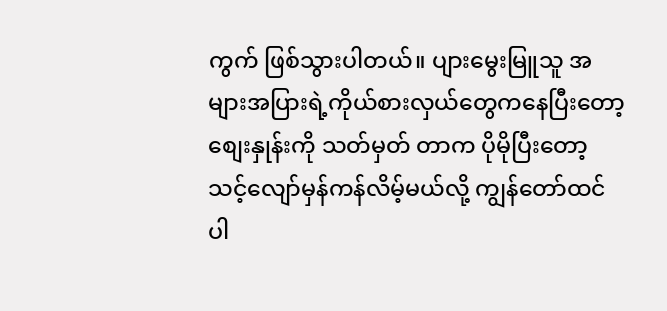ကွက် ဖြစ်သွားပါတယ်။ ပျားမွေးမြူသူ အများအပြားရဲ့ကိုယ်စားလှယ်တွေကနေပြီးတော့ စျေးနှုန်းကို သတ်မှတ် တာက ပိုမိုပြီးတော့ သင့်လျော်မှန်ကန်လိမ့်မယ်လို့ ကျွန်တော်ထင်ပါ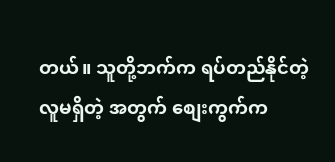တယ်။ သူတို့ဘက်က ရပ်တည်နိုင်တဲ့လူမရှိတဲ့ အတွက် စျေးကွက်က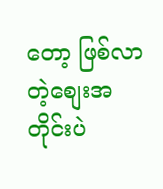တော့ ဖြစ်လာတဲ့စျေးအတိုင်းပဲ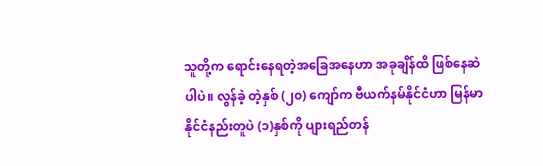သူတို့က ရောင်းနေရတဲ့အခြေအနေဟာ အခုချိန်ထိ ဖြစ်နေဆဲ ပါပဲ။ လွန်ခဲ့ တဲ့နှစ် (၂၀) ကျော်က ဗီယက်နမ်နိုင်ငံဟာ မြန်မာနိုင်ငံနည်းတူပဲ (၁)နှစ်ကို ပျားရည်တန်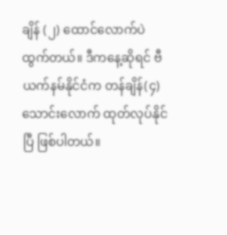ချိန် (၂) ထောင်လောက်ပဲ ထွက်တယ်။ ဒီကနေ့ဆိုရင် ဗီယက်နမ်နိုင်ငံက တန်ချိန်(၄)သောင်းလောက် ထုတ်လုပ်နိုင်ပြီ ဖြစ်ပါတယ်။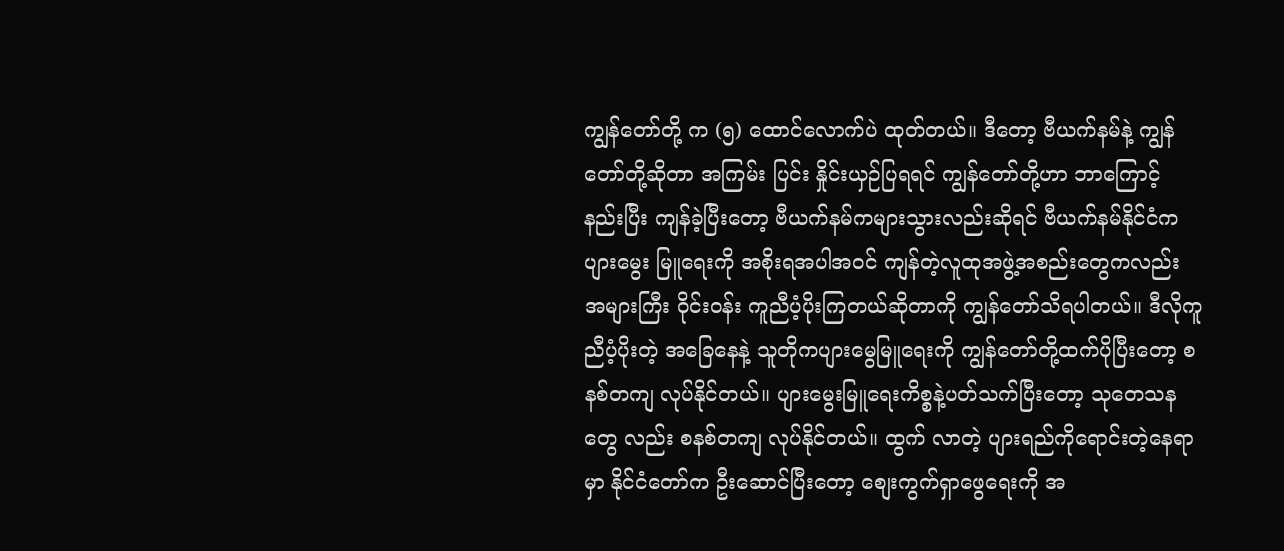ကျွန်တော်တို့ က (၅) ထောင်လောက်ပဲ ထုတ်တယ်။ ဒီတော့ ဗီယက်နမ်နဲ့ ကျွန်တော်တို့ဆိုတာ အကြမ်း ပြင်း နှိုင်းယှဉ်ပြရရင် ကျွန်တော်တို့ဟာ ဘာကြောင့် နည်းပြီး ကျန်ခဲ့ပြီးတော့ ဗီယက်နမ်ကများသွားလည်းဆိုရင် ဗီယက်နမ်နိုင်ငံက ပျားမွေး မြူရေးကို အစိုးရအပါအဝင် ကျန်တဲ့လူထုအဖွဲ့အစည်းတွေကလည်း အများကြီး ဝိုင်းဝန်း ကူညီပံ့ပိုးကြတယ်ဆိုတာကို ကျွန်တော်သိရပါတယ်။ ဒီလိုကူညီပံ့ပိုးတဲ့ အခြေနေနဲ့ သူတိုကပျားမွေမြူရေးကို ကျွန်တော်တို့ထက်ပိုပြီးတော့ စနစ်တကျ လုပ်နိုင်တယ်။ ပျားမွေးမြူရေးကိစ္စနဲ့ပတ်သက်ပြီးတော့ သုတေသနတွေ လည်း စနစ်တကျ လုပ်နိုင်တယ်။ ထွက် လာတဲ့ ပျားရည်ကိုရောင်းတဲ့နေရာမှာ နိုင်ငံတော်က ဦးဆောင်ပြီးတော့ စျေးကွက်ရှာဖွေရေးကို အ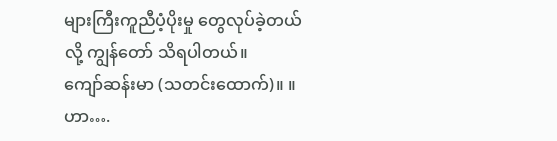များကြီးကူညီပံ့ပိုးမှု တွေလုပ်ခဲ့တယ်လို့ ကျွန်တော် သိရပါတယ်။
ကျော်ဆန်းမာ (သတင်းထောက်)။ ။ ဟာ….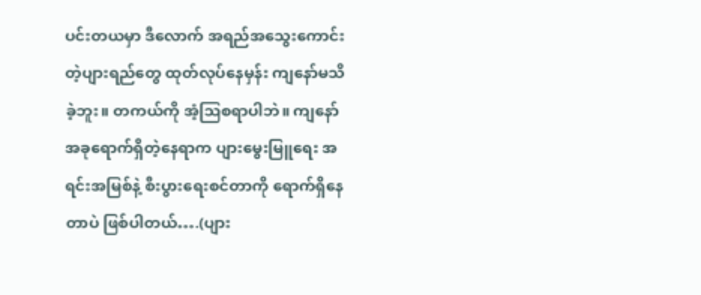ပင်းတယမှာ ဒီလောက် အရည်အသွေးကောင်းတဲ့ပျားရည်တွေ ထုတ်လုပ်နေမှန်း ကျနော်မသိခဲ့ဘူး။ တကယ်ကို အံ့သြစရာပါဘဲ။ ကျနော် အခုရောက်ရှိတဲ့နေရာက ပျားမွေးမြူရေး အရင်းအမြစ်နဲ့ စီးပွားရေးစင်တာကို ရောက်ရှိနေတာပဲ ဖြစ်ပါတယ်….(ပျား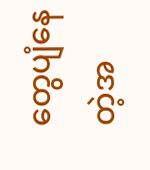တွေပျံနေတဲ့အ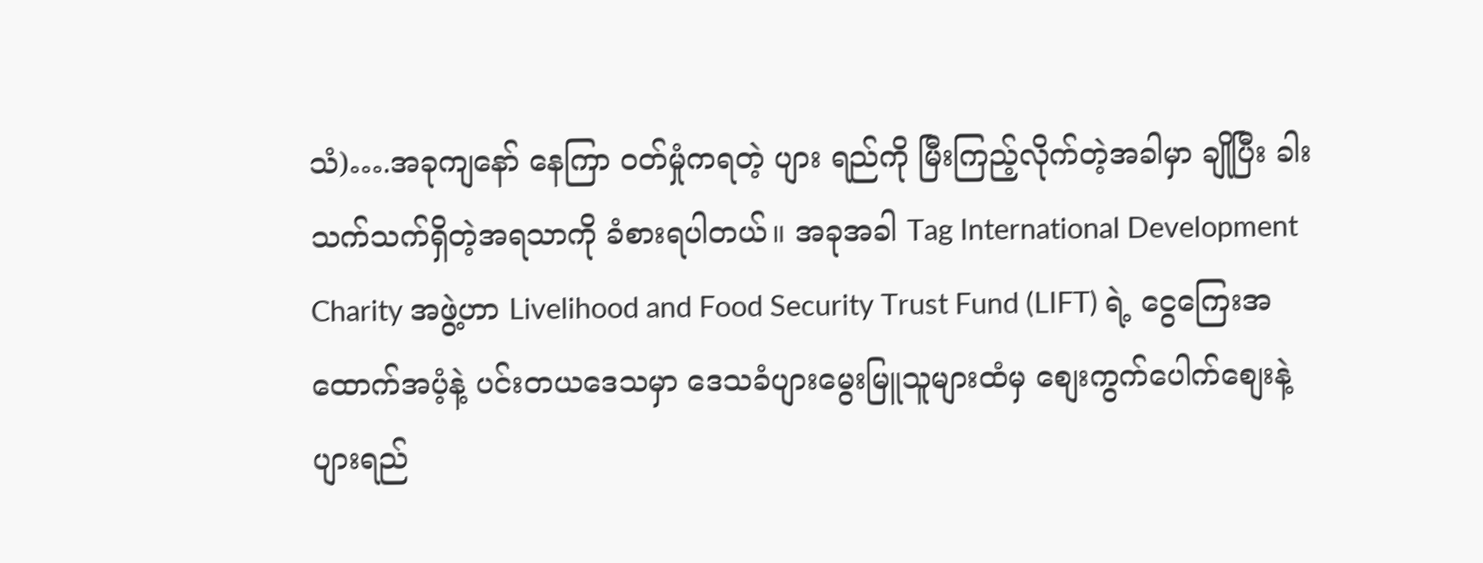သံ)….အခုကျနော် နေကြာ ဝတ်မှုံကရတဲ့ ပျား ရည်ကို မြီးကြည့်လိုက်တဲ့အခါမှာ ချိုပြီး ခါးသက်သက်ရှိတဲ့အရသာကို ခံစားရပါတယ်။ အခုအခါ Tag International Development Charity အဖွဲ့ဟာ Livelihood and Food Security Trust Fund (LIFT) ရဲ့ ငွေကြေးအထောက်အပံ့နဲ့ ပင်းတယဒေသမှာ ဒေသခံပျားမွေးမြူသူများထံမှ စျေးကွက်ပေါက်စျေးနဲ့ ပျားရည်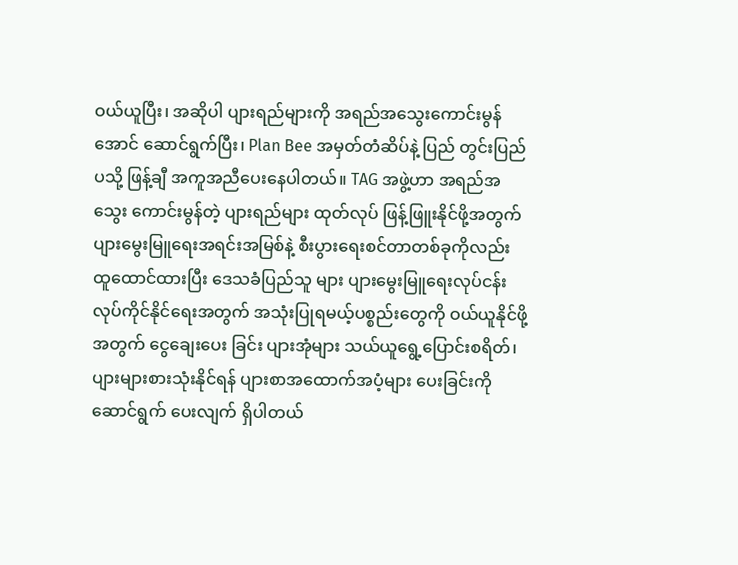ဝယ်ယူပြီး၊ အဆိုပါ ပျားရည်များကို အရည်အသွေးကောင်းမွန်အောင် ဆောင်ရွက်ပြီး၊ Plan Bee အမှတ်တံဆိပ်နဲ့ ပြည် တွင်းပြည်ပသို့ ဖြန့်ချီ အကူအညီပေးနေပါတယ်။ TAG အဖွဲ့ဟာ အရည်အသွေး ကောင်းမွန်တဲ့ ပျားရည်များ ထုတ်လုပ် ဖြန့်ဖြူးနိုင်ဖို့အတွက် ပျားမွေးမြူရေးအရင်းအမြစ်နဲ့ စီးပွားရေးစင်တာတစ်ခုကိုလည်း ထူထောင်ထားပြီး ဒေသခံပြည်သူ များ ပျားမွေးမြူရေးလုပ်ငန်း လုပ်ကိုင်နိုင်ရေးအတွက် အသုံးပြုရမယ့်ပစ္စည်းတွေကို ဝယ်ယူနိုင်ဖို့ အတွက် ငွေချေးပေး ခြင်း ပျားအုံများ သယ်ယူရွေ့ပြောင်းစရိတ်၊ ပျားများစားသုံးနိုင်ရန် ပျားစာအထောက်အပံ့များ ပေးခြင်းကို ဆောင်ရွက် ပေးလျက် ရှိပါတယ်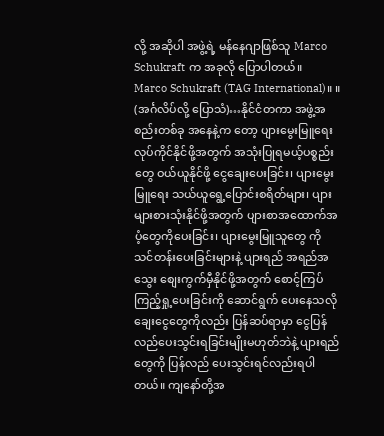လို့ အဆိုပါ အဖွဲ့ရဲ့ မန်နေဂျာဖြစ်သူ Marco Schukraft က အခုလို ပြောပါတယ်။
Marco Schukraft (TAG International)။ ။ (အင်္ဂလိပ်လို့ ပြောသံ)…နိုင်ငံတကာ အဖွဲ့အစည်းတစ်ခု အနေနဲ့က တော့ ပျားမွေးမြူရေး လုပ်ကိုင်နိုင်ဖို့အတွက် အသုံးပြုရမယ့်ပစ္စည်းတွေ ဝယ်ယူနိုင်ဖို့ ငွေချေးပေးခြင်း၊ ပျားမွေးမြူရေး သယ်ယူရွေ့ပြောင်းစရိတ်များ၊ ပျားများစားသုံးနိုင်ဖို့အတွက် ပျားစာအထောက်အပံ့တွေကိုပေးခြင်း၊ ပျားမွေးမြူသူတွေ ကို သင်တန်းပေးခြင်းများနဲ့ ပျားရည် အရည်အသွေး စျေးကွက်မှီနိုင်ဖို့အတွက် စောင့်ကြပ်ကြည့်ရှု့ပေးခြင်းကို ဆောင်ရွက် ပေးနေသလို ချေးငွေတွေကိုလည်း ပြန်ဆပ်ရာမှာ ငွေပြန်လည်ပေးသွင်းရခြင်းမျိုးမဟုတ်ဘဲနဲ့ ပျားရည် တွေကို ပြန်လည် ပေးသွင်းရင်လည်းရပါတယ်။ ကျနော်တို့အ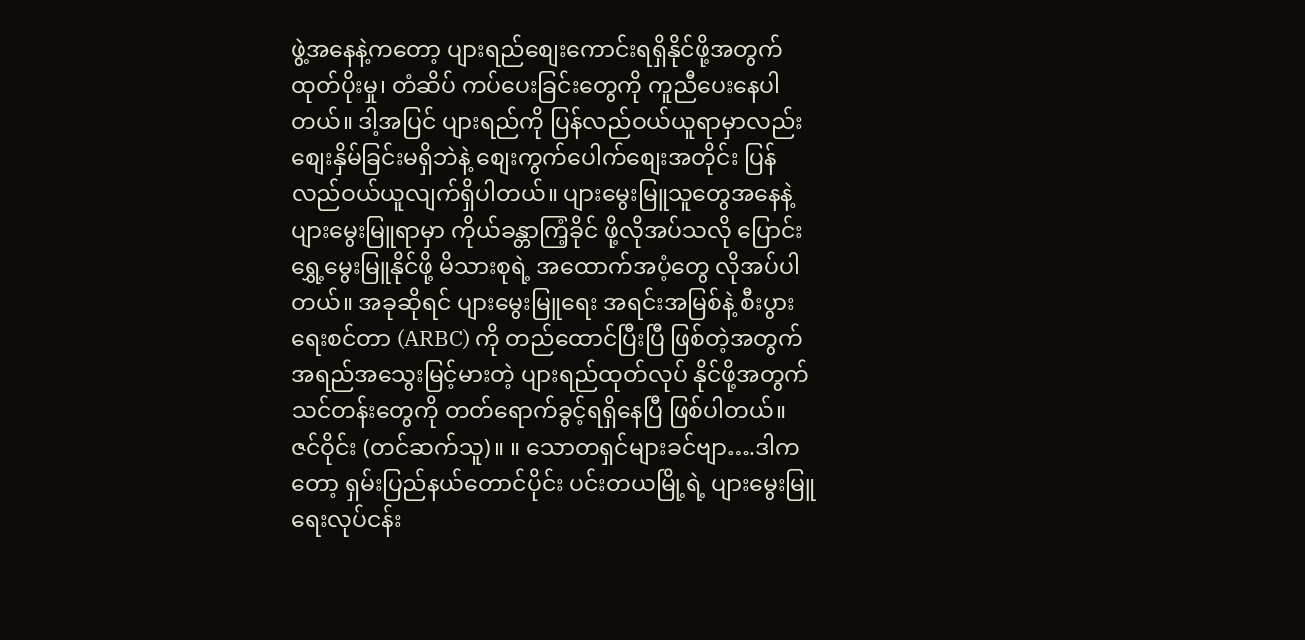ဖွဲ့အနေနဲ့ကတော့ ပျားရည်စျေးကောင်းရရှိနိုင်ဖို့အတွက် ထုတ်ပိုးမှု၊ တံဆိပ် ကပ်ပေးခြင်းတွေကို ကူညီပေးနေပါတယ်။ ဒါ့အပြင် ပျားရည်ကို ပြန်လည်ဝယ်ယူရာမှာလည်း စျေးနှိမ်ခြင်းမရှိဘဲနဲ့ စျေးကွက်ပေါက်စျေးအတိုင်း ပြန်လည်ဝယ်ယူလျက်ရှိပါတယ်။ ပျားမွေးမြူသူတွေအနေနဲ့ ပျားမွေးမြူရာမှာ ကိုယ်ခန္တာကြံ့ခိုင် ဖို့လိုအပ်သလို ပြောင်းရွှေ့မွေးမြူနိုင်ဖို့ မိသားစုရဲ့ အထောက်အပံ့တွေ လိုအပ်ပါ တယ်။ အခုဆိုရင် ပျားမွေးမြူရေး အရင်းအမြစ်နဲ့ စီးပွားရေးစင်တာ (ARBC) ကို တည်ထောင်ပြီးပြီ ဖြစ်တဲ့အတွက် အရည်အသွေးမြင့်မားတဲ့ ပျားရည်ထုတ်လုပ် နိုင်ဖို့အတွက် သင်တန်းတွေကို တတ်ရောက်ခွင့်ရရှိနေပြီ ဖြစ်ပါတယ်။
ဇင်ဝိုင်း (တင်ဆက်သူ)။ ။ သောတရှင်များခင်ဗျာ….ဒါကတော့ ရှမ်းပြည်နယ်တောင်ပိုင်း ပင်းတယမြို့ရဲ့ ပျားမွေးမြူ ရေးလုပ်ငန်း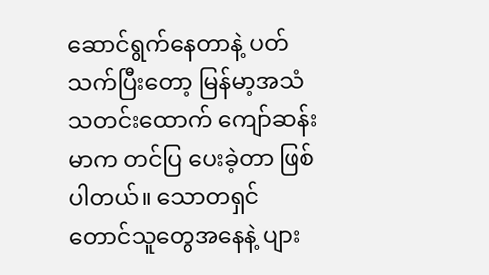ဆောင်ရွက်နေတာနဲ့ ပတ်သက်ပြီးတော့ မြန်မာ့အသံ သတင်းထောက် ကျော်ဆန်းမာက တင်ပြ ပေးခဲ့တာ ဖြစ်ပါတယ်။ သောတရှင် တောင်သူတွေအနေနဲ့ ပျား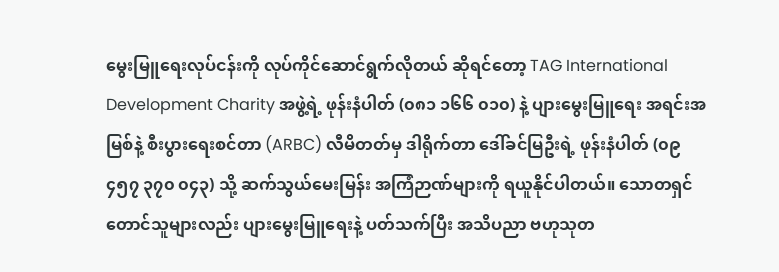မွေးမြူရေးလုပ်ငန်းကို လုပ်ကိုင်ဆောင်ရွက်လိုတယ် ဆိုရင်တော့ TAG International Development Charity အဖွဲ့ရဲ့ ဖုန်းနံပါတ် (၀၈၁ ၁၆၆ ၀၁၀) နဲ့ ပျားမွေးမြူရေး အရင်းအမြစ်နဲ့ စီးပွားရေးစင်တာ (ARBC) လီမိတတ်မှ ဒါရိုက်တာ ဒေါ်ခင်မြဦးရဲ့ ဖုန်းနံပါတ် (၀၉ ၄၅၇ ၃၇၀ ၀၄၃) သို့ ဆက်သွယ်မေးမြန်း အကြံဉာဏ်များကို ရယူနိုင်ပါတယ်။ သောတရှင်တောင်သူများလည်း ပျားမွေးမြူရေးနဲ့ ပတ်သက်ပြီး အသိပညာ ဗဟုသုတ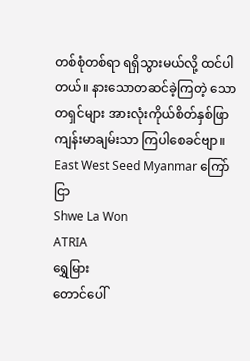တစ်စုံတစ်ရာ ရရှိသွားမယ်လို့ ထင်ပါတယ်။ နားသောတဆင်ခဲ့ကြတဲ့ သောတရှင်များ အားလုံးကိုယ်စိတ်နှစ်ဖြာ ကျန်းမာချမ်းသာ ကြပါစေခင်ဗျာ။
East West Seed Myanmar ကြော်ငြာ
Shwe La Won
ATRIA
ရွှေမြား
တောင်ပေါ်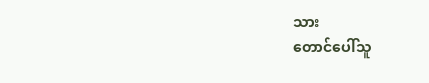သား
တောင်ပေါ်သူ